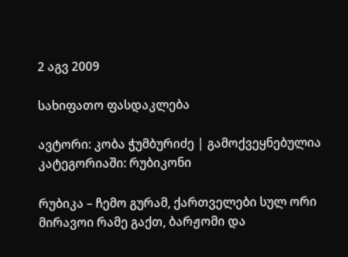2 აგვ 2009

სახიფათო ფასდაკლება

ავტორი: კობა ჭუმბურიძე | გამოქვეყნებულია კატეგორიაში: რუბიკონი

რუბიკა – ჩემო გურამ, ქართველები სულ ორი მირავოი რამე გაქთ, ბარჟომი და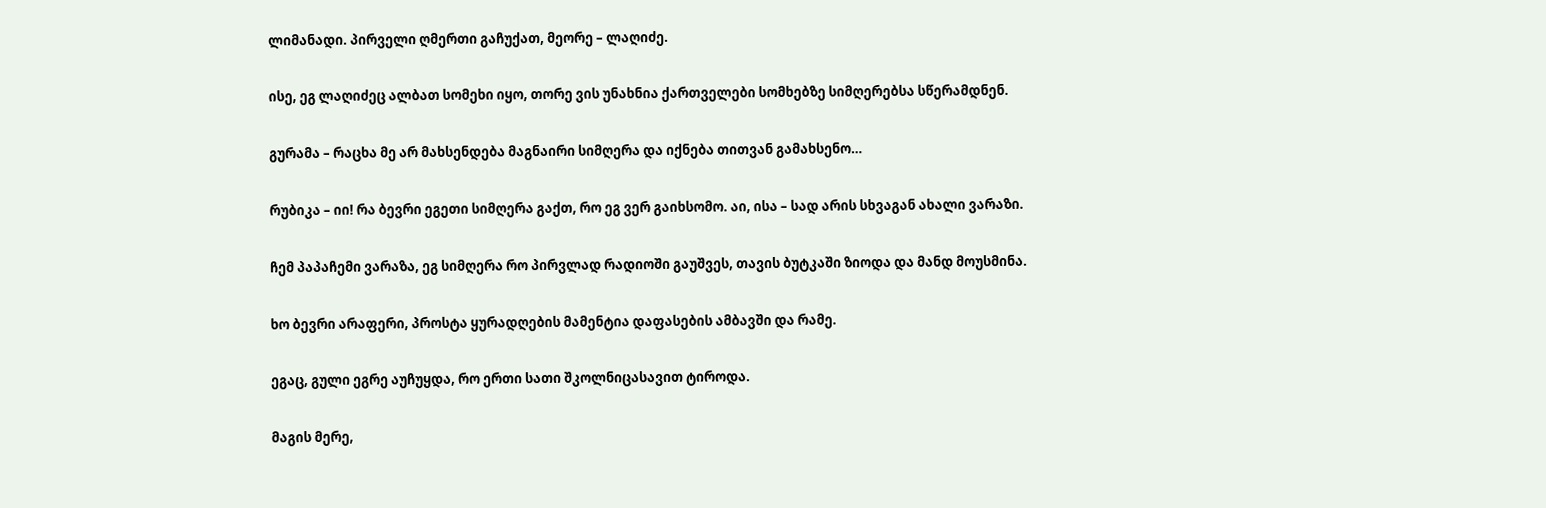ლიმანადი. პირველი ღმერთი გაჩუქათ, მეორე – ლაღიძე.

ისე, ეგ ლაღიძეც ალბათ სომეხი იყო, თორე ვის უნახნია ქართველები სომხებზე სიმღერებსა სწერამდნენ.

გურამა – რაცხა მე არ მახსენდება მაგნაირი სიმღერა და იქნება თითვან გამახსენო…

რუბიკა – იი! რა ბევრი ეგეთი სიმღერა გაქთ, რო ეგ ვერ გაიხსომო. აი, ისა – სად არის სხვაგან ახალი ვარაზი.

ჩემ პაპაჩემი ვარაზა, ეგ სიმღერა რო პირვლად რადიოში გაუშვეს, თავის ბუტკაში ზიოდა და მანდ მოუსმინა.

ხო ბევრი არაფერი, პროსტა ყურადღების მამენტია დაფასების ამბავში და რამე.

ეგაც, გული ეგრე აუჩუყდა, რო ერთი სათი შკოლნიცასავით ტიროდა.

მაგის მერე,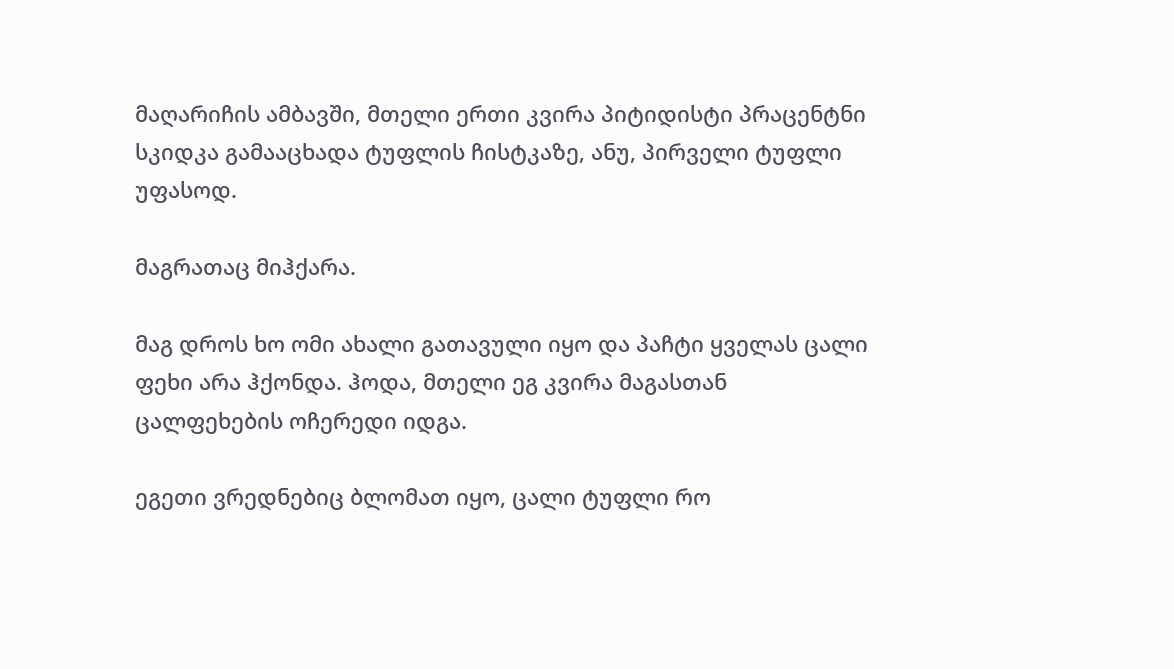მაღარიჩის ამბავში, მთელი ერთი კვირა პიტიდისტი პრაცენტნი სკიდკა გამააცხადა ტუფლის ჩისტკაზე, ანუ, პირველი ტუფლი უფასოდ.

მაგრათაც მიჰქარა.

მაგ დროს ხო ომი ახალი გათავული იყო და პაჩტი ყველას ცალი ფეხი არა ჰქონდა. ჰოდა, მთელი ეგ კვირა მაგასთან ცალფეხების ოჩერედი იდგა.

ეგეთი ვრედნებიც ბლომათ იყო, ცალი ტუფლი რო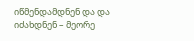იწმენდამდნენ და და იძახდნენ – მეორე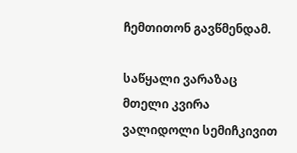ჩემთითონ გავწმენდამ.

საწყალი ვარაზაც მთელი კვირა ვალიდოლი სემიჩკივით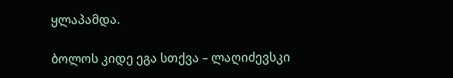ყლაპამდა.

ბოლოს კიდე ეგა სთქვა – ლაღიძევსკი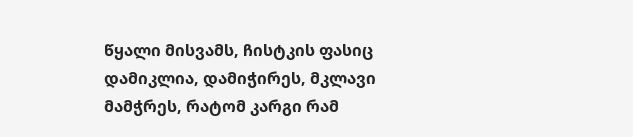წყალი მისვამს, ჩისტკის ფასიც დამიკლია, დამიჭირეს, მკლავი მამჭრეს, რატომ კარგი რამ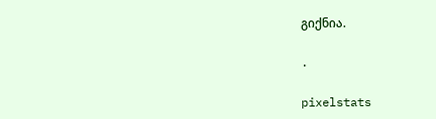გიქნია.

.

pixelstats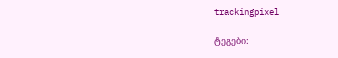trackingpixel

ტეგები: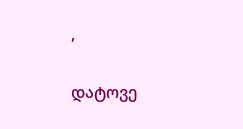,

დატოვე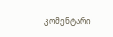კომენტარი